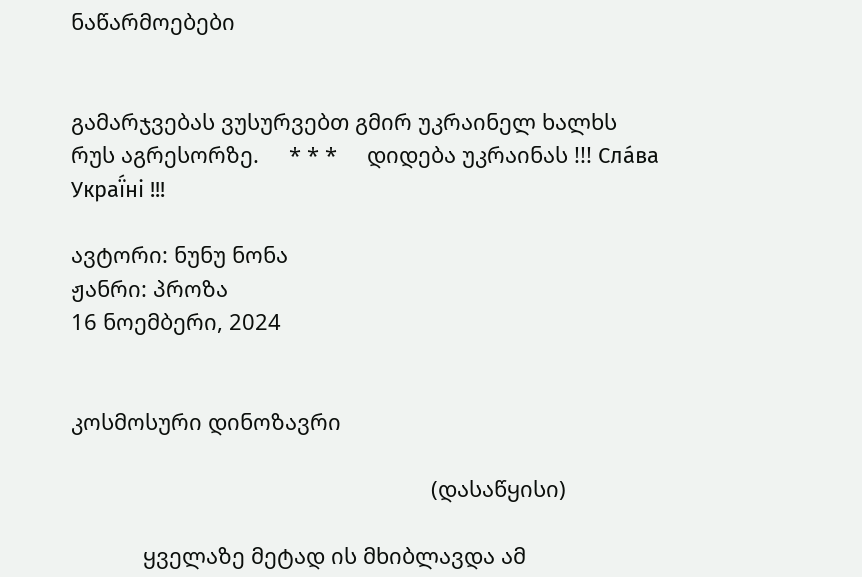ნაწარმოებები


გამარჯვებას ვუსურვებთ გმირ უკრაინელ ხალხს რუს აგრესორზე.     * * *     დიდება უკრაინას !!! Сла́ва Украї́ні !!!

ავტორი: ნუნუ ნონა
ჟანრი: პროზა
16 ნოემბერი, 2024


კოსმოსური დინოზავრი

                                                            (დასაწყისი)

            ყველაზე მეტად ის მხიბლავდა ამ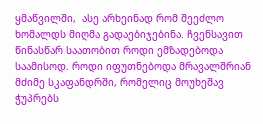ყმაწვილში,  ასე არხეინად რომ შეეძლო ხომალდს მიღმა გადაებიჯებინა. ჩვენსავით წინასწარ საათობით როდი ემზადებოდა საამისოდ. როდი იფუთნებოდა მრავალშრიან მძიმე სკაფანდრში, რომელიც მოუხეშავ ჭუპრებს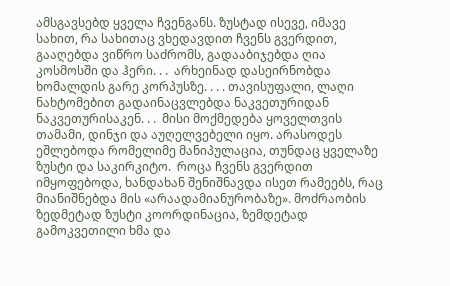ამსგავსებდ ყველა ჩვენგანს. ზუსტად ისევე, იმავე სახით, რა სახითაც ვხედავდით ჩვენს გვერდით, გააღებდა ვიწრო საძრომს, გადააბიჯებდა ღია კოსმოსში და ჰერი. . .  არხეინად დასეირნობდა ხომალდის გარე კორპუსზე. . . . თავისუფალი, ლაღი ნახტომებით გადაინაცვლებდა ნაკვეთურიდან ნაკვეთურისაკენ. . .  მისი მოქმედება ყოველთვის თამამი, დინჯი და აუღელვებელი იყო. არასოდეს ეშლებოდა რომელიმე მანიპულაცია, თუნდაც ყველაზე ზუსტი და საკირკიტო.  როცა ჩვენს გვერდით იმყოფებოდა, ხანდახან შენიშნავდა ისეთ რამეებს, რაც მიანიშნებდა მის «არაადამიანურობაზე». მოძრაობის ზედმეტად ზუსტი კოორდინაცია, ზემდეტად გამოკვეთილი ხმა და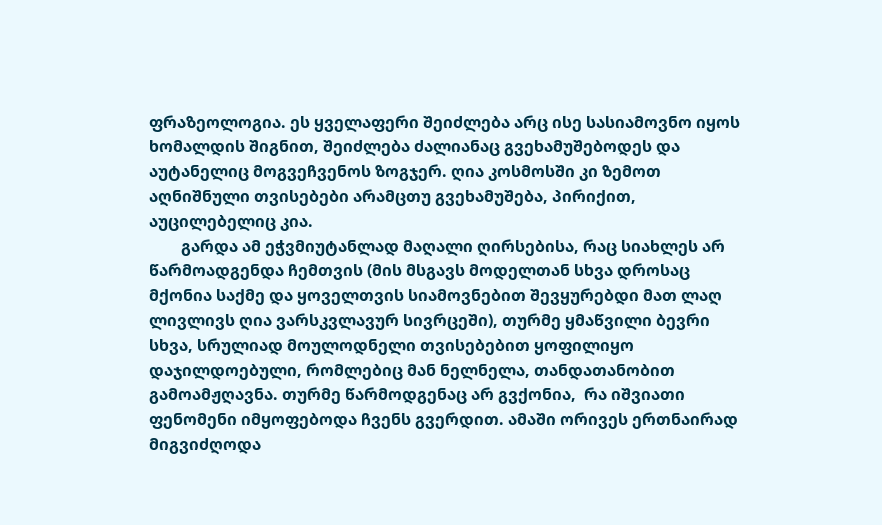ფრაზეოლოგია. ეს ყველაფერი შეიძლება არც ისე სასიამოვნო იყოს ხომალდის შიგნით, შეიძლება ძალიანაც გვეხამუშებოდეს და აუტანელიც მოგვეჩვენოს ზოგჯერ. ღია კოსმოსში კი ზემოთ აღნიშნული თვისებები არამცთუ გვეხამუშება, პირიქით, აუცილებელიც კია.
        გარდა ამ ეჭვმიუტანლად მაღალი ღირსებისა, რაც სიახლეს არ წარმოადგენდა ჩემთვის (მის მსგავს მოდელთან სხვა დროსაც მქონია საქმე და ყოველთვის სიამოვნებით შევყურებდი მათ ლაღ ლივლივს ღია ვარსკვლავურ სივრცეში), თურმე ყმაწვილი ბევრი სხვა, სრულიად მოულოდნელი თვისებებით ყოფილიყო დაჯილდოებული, რომლებიც მან ნელნელა, თანდათანობით გამოამჟღავნა. თურმე წარმოდგენაც არ გვქონია,  რა იშვიათი ფენომენი იმყოფებოდა ჩვენს გვერდით. ამაში ორივეს ერთნაირად მიგვიძღოდა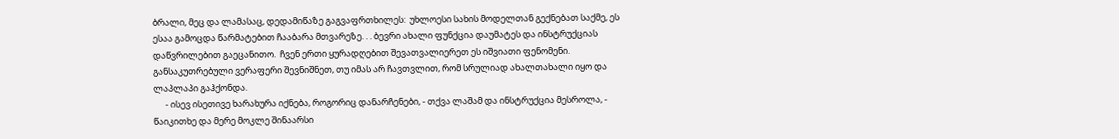ბრალი, მეც და ლამასაც, დედამიწაზე გაგვაფრთხილეს:  უხლოესი სახის მოდელთან გექნებათ საქმე, ეს ესაა გამოცდა წარმატებით ჩააბარა მთვარეზე. . . ბევრი ახალი ფუნქცია დაუმატეს და ინსტრუქციას დაწვრილებით გაეცანითო.  ჩვენ ერთი ყურადღებით შევათვალიერეთ ეს იშვიათი ფენომენი. განსაკუთრებული ვერაფერი შევნიშნეთ, თუ იმას არ ჩავთვლით, რომ სრულიად ახალთახალი იყო და ლაპლაპი გაჰქონდა.
      - ისევ ისეთივე ხარახურა იქნება, როგორიც დანარჩენები, - თქვა ლაშამ და ინსტრუქცია მესროლა, - წაიკითხე და მერე მოკლე შინაარსი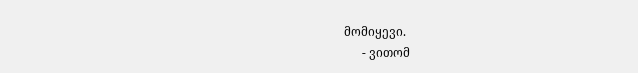მომიყევი.
      - ვითომ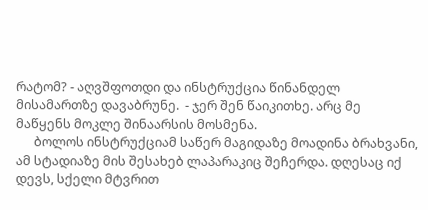რატომ? - აღვშფოთდი და ინსტრუქცია წინანდელ მისამართზე დავაბრუნე.  - ჯერ შენ წაიკითხე. არც მე მაწყენს მოკლე შინაარსის მოსმენა.
      ბოლოს ინსტრუქციამ საწერ მაგიდაზე მოადინა ბრახვანი, ამ სტადიაზე მის შესახებ ლაპარაკიც შეჩერდა. დღესაც იქ დევს, სქელი მტვრით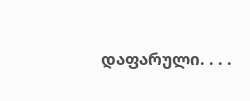დაფარული. . . .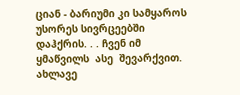ციან - ბარიუმი კი სამყაროს უსორეს სივრცეებში დაჰქრის. . . ჩვენ იმ ყმაწვილს  ასე  შევარქვით. ახლავე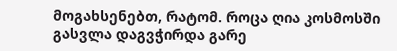მოგახსენებთ, რატომ. როცა ღია კოსმოსში გასვლა დაგვჭირდა გარე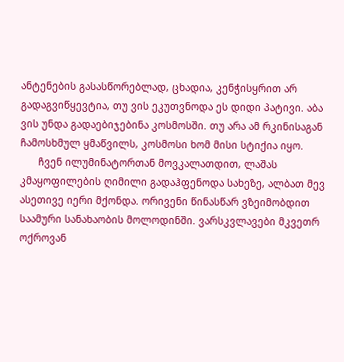ანტენების გასასწორებლად, ცხადია, კენჭისყრით არ გადაგვიწყევტია, თუ ვის ეკუთვნოდა ეს დიდი პატივი. აბა ვის უნდა გადაებიჯებინა კოსმოსში. თუ არა ამ რკინისაგან ჩამოსხმულ ყმაწვილს, კოსმოსი ხომ მისი სტიქია იყო.
      ჩვენ ილუმინატორთან მოვკალათდით, ლაშას კმაყოფილების ღიმილი გადაჰფენოდა სახეზე, ალბათ მევ ასეთივე იერი მქონდა. ორივენი წინასწარ ვზეიმობდით საამური სანახაობის მოლოდინში. ვარსკვლავები მკვეთრ ოქროვან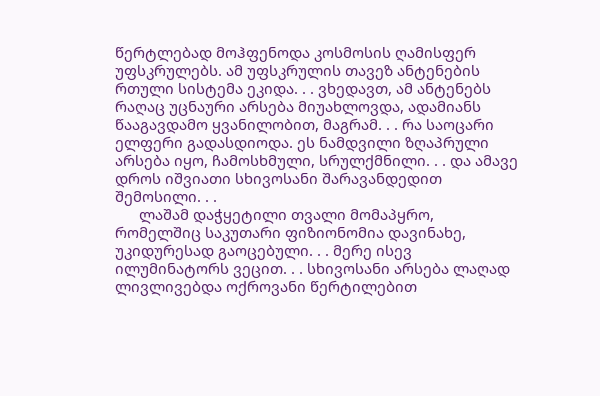წერტლებად მოჰფენოდა კოსმოსის ღამისფერ უფსკრულებს. ამ უფსკრულის თავეზ ანტენების რთული სისტემა ეკიდა. . . ვხედავთ, ამ ანტენებს რაღაც უცნაური არსება მიუახლოვდა, ადამიანს წააგავდამო ყვანილობით, მაგრამ. . . რა საოცარი ელფერი გადასდიოდა. ეს ნამდვილი ზღაპრული არსება იყო, ჩამოსხმული, სრულქმნილი. . . და ამავე დროს იშვიათი სხივოსანი შარავანდედით შემოსილი. . .
      ლაშამ დაჭყეტილი თვალი მომაპყრო, რომელშიც საკუთარი ფიზიონომია დავინახე, უკიდურესად გაოცებული. . . მერე ისევ ილუმინატორს ვეცით. . . სხივოსანი არსება ლაღად ლივლივებდა ოქროვანი წერტილებით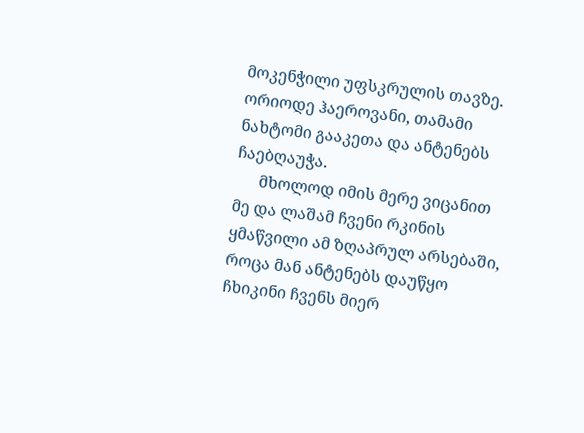მოკენჭილი უფსკრულის თავზე. ორიოდე ჰაეროვანი, თამამი ნახტომი გააკეთა და ანტენებს ჩაებღაუჭა.
      მხოლოდ იმის მერე ვიცანით  მე და ლაშამ ჩვენი რკინის ყმაწვილი ამ ზღაპრულ არსებაში, როცა მან ანტენებს დაუწყო ჩხიკინი ჩვენს მიერ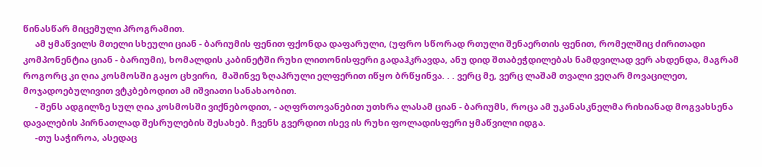წინასწარ მიცემული პროგრამით.
      ამ ყმაწვილს მთელი სხეული ციან - ბარიუმის ფენით ფქონდა დაფარული, (უფრო სწორად რთული შენაერთის ფენით, რომელშიც ძირითადი კომპონენტია ციან - ბარიუმი), ხომალდის კაბინეტში რუხი ლითონისფერი გადაჰკრავდა, ანუ დიდ შთაბეჭდილებას ნამდვილად ვერ ახდენდა, მაგრამ როგორც კი ღია კოსმოსში გაყო ცხვირი,  მაშინვე ზღაპრული ელფერით იწყო ბრწყინვა. . . ვერც მე, ვერც ლაშამ თვალი ვეღარ მოვაცილეთ, მოჯადოებულივით ვტკბებოდით ამ იშვიათი სანახაობით.
      - შენს ადგილზე სულ ღია კოსმოსში ვიქნებოდით, - აღფრთოვანებით უთხრა ლასამ ციან - ბარიუმს, როცა ამ უკანასკნელმა რიხიანად მოგვახსენა დავალების პირნათლად შესრულების შესახებ. ჩვენს გვერდით ისევ ის რუხი ფოლადისფერი ყმაწვილი იდგა.
      -თუ საჭიროა, ასედაც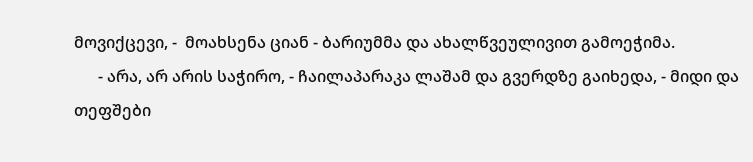მოვიქცევი, -  მოახსენა ციან - ბარიუმმა და ახალწვეულივით გამოეჭიმა.
      - არა, არ არის საჭირო, - ჩაილაპარაკა ლაშამ და გვერდზე გაიხედა, - მიდი და თეფშები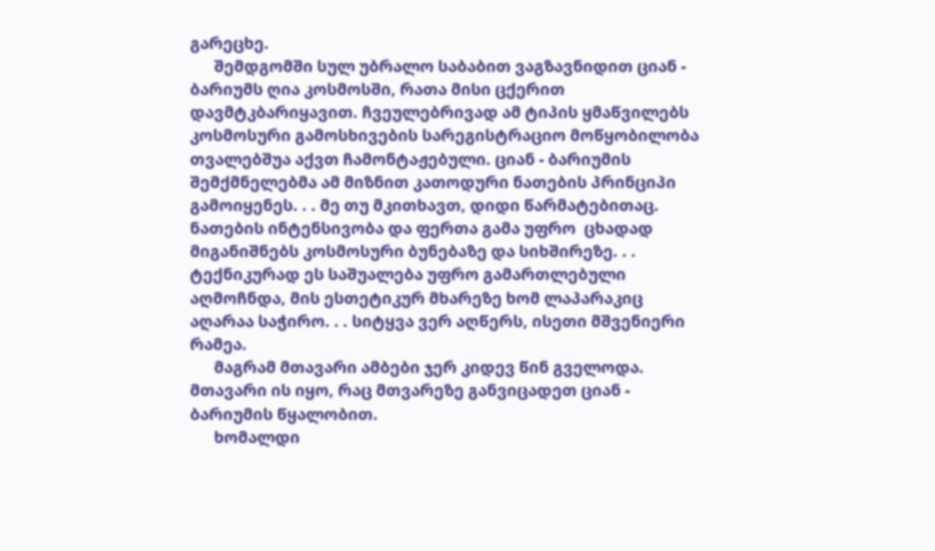გარეცხე.
      შემდგომში სულ უბრალო საბაბით ვაგზავნიდით ციან - ბარიუმს ღია კოსმოსში, რათა მისი ცქერით დავმტკბარიყავით. ჩვეულებრივად ამ ტიპის ყმაწვილებს კოსმოსური გამოსხივების სარეგისტრაციო მოწყობილობა თვალებშუა აქვთ ჩამონტაჟებული. ციან - ბარიუმის შემქმნელებმა ამ მიზნით კათოდური ნათების პრინციპი გამოიყენეს. . . მე თუ მკითხავთ, დიდი წარმატებითაც. ნათების ინტენსივობა და ფერთა გამა უფრო  ცხადად მიგანიშნებს კოსმოსური ბუნებაზე და სიხშირეზე. . . ტექნიკურად ეს საშუალება უფრო გამართლებული აღმოჩნდა, მის ესთეტიკურ მხარეზე ხომ ლაპარაკიც აღარაა საჭირო. . . სიტყვა ვერ აღწერს, ისეთი მშვენიერი რამეა.
      მაგრამ მთავარი ამბები ჯერ კიდევ წინ გველოდა. მთავარი ის იყო, რაც მთვარეზე განვიცადეთ ციან - ბარიუმის წყალობით.
      ხომალდი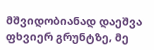მშვიდობიანად დაეშვა ფხვიერ გრუნტზე, მე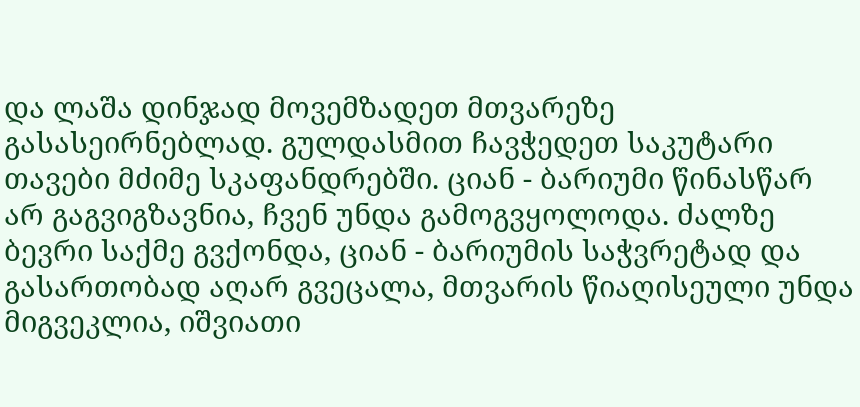და ლაშა დინჯად მოვემზადეთ მთვარეზე გასასეირნებლად. გულდასმით ჩავჭედეთ საკუტარი თავები მძიმე სკაფანდრებში. ციან - ბარიუმი წინასწარ არ გაგვიგზავნია, ჩვენ უნდა გამოგვყოლოდა. ძალზე ბევრი საქმე გვქონდა, ციან - ბარიუმის საჭვრეტად და გასართობად აღარ გვეცალა, მთვარის წიაღისეული უნდა მიგვეკლია, იშვიათი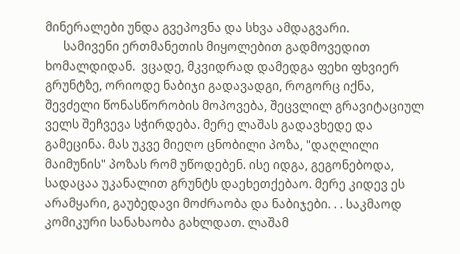მინერალები უნდა გვეპოვნა და სხვა ამდაგვარი.
      სამივენი ერთმანეთის მიყოლებით გადმოვედით ხომალდიდან.  ვცადე, მკვიდრად დამედგა ფეხი ფხვიერ გრუნტზე, ორიოდე ნაბიჯი გადავადგი, როგორც იქნა, შევძელი წონასწორობის მოპოვება, შეცვლილ გრავიტაციულ ველს შეჩვევა სჭირდება. მერე ლაშას გადავხედე და გამეცინა. მას უკვე მიეღო ცნობილი პოზა, "დაღლილი მაიმუნის" პოზას რომ უწოდებენ. ისე იდგა, გეგონებოდა, სადაცაა უკანალით გრუნტს დაეხეთქებაო. მერე კიდევ ეს არამყარი, გაუბედავი მოძრაობა და ნაბიჯები. . . საკმაოდ კომიკური სანახაობა გახლდათ. ლაშამ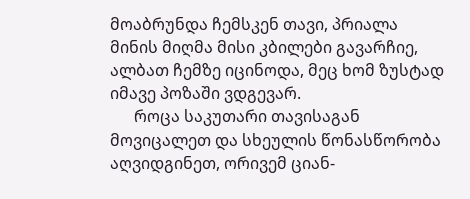მოაბრუნდა ჩემსკენ თავი, პრიალა მინის მიღმა მისი კბილები გავარჩიე, ალბათ ჩემზე იცინოდა, მეც ხომ ზუსტად იმავე პოზაში ვდგევარ.
      როცა საკუთარი თავისაგან მოვიცალეთ და სხეულის წონასწორობა აღვიდგინეთ, ორივემ ციან-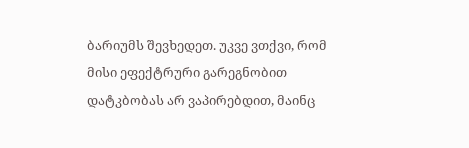ბარიუმს შევხედეთ. უკვე ვთქვი, რომ  მისი ეფექტრური გარეგნობით დატკბობას არ ვაპირებდით, მაინც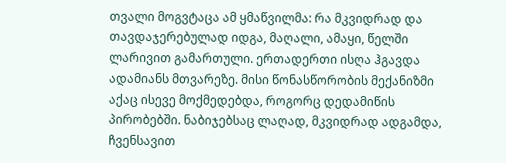თვალი მოგვტაცა ამ ყმაწვილმა: რა მკვიდრად და თავდაჯერებულად იდგა, მაღალი, ამაყი, წელში ლარივით გამართული. ერთადერთი ისღა ჰგავდა ადამიანს მთვარეზე. მისი წონასწორობის მექანიზმი აქაც ისევე მოქმედებდა, როგორც დედამიწის პირობებში. ნაბიჯებსაც ლაღად, მკვიდრად ადგამდა, ჩვენსავით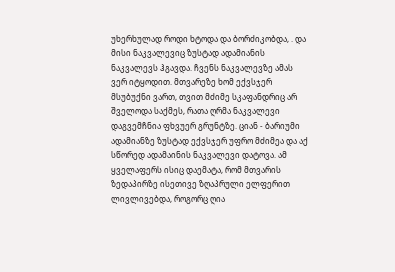უხერხულად როდი ხტოდა და ბორძიკობდა, . და მისი ნაკვალევიც ზუსტად ადამიანის ნაკვალევს ჰგავდა. ჩვენს ნაკვალევზე ამას ვერ იტყოდით. მთვარეზე ხომ ექვსჯერ მსუბუქნი ვართ, თვით მძიმე სკაფანდრიც არ შველოდა საქმეს, რათა ღრმა ნაკვალევი დაგვემჩნია ფხვუერ გრუნტზე. ციან - ბარიუმი ადამიანზე ზუსტად ექვსჯერ უფრო მძიმეა და აქ სწორედ ადამაინის ნაკვალევი დატოვა. ამ ყველაფერს ისიც დაემატა, რომ მთვარის ზედაპირზე ისეთივე ზღაპრული ელფერით ლივლივებდა, როგორც ღია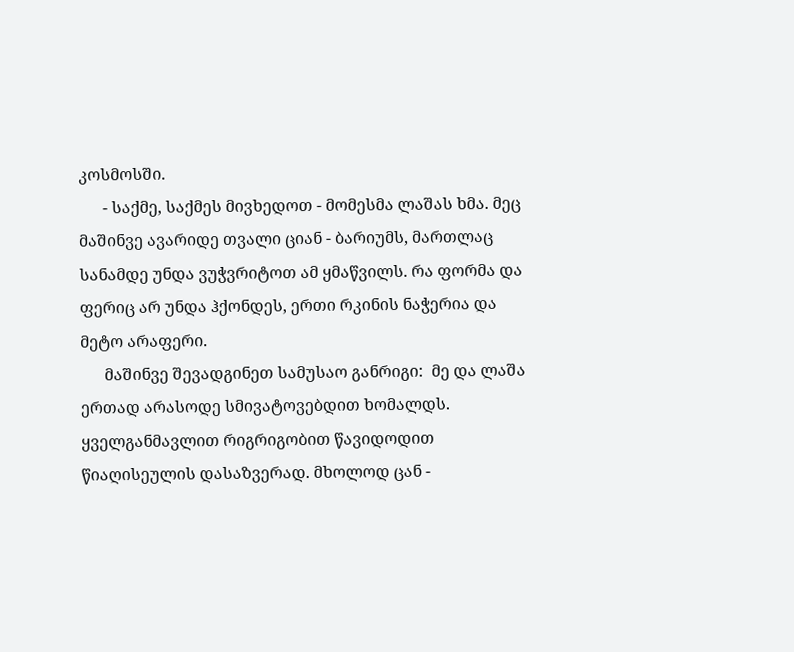კოსმოსში.
      - საქმე, საქმეს მივხედოთ - მომესმა ლაშას ხმა. მეც მაშინვე ავარიდე თვალი ციან - ბარიუმს, მართლაც სანამდე უნდა ვუჭვრიტოთ ამ ყმაწვილს. რა ფორმა და ფერიც არ უნდა ჰქონდეს, ერთი რკინის ნაჭერია და მეტო არაფერი.
      მაშინვე შევადგინეთ სამუსაო განრიგი:  მე და ლაშა ერთად არასოდე სმივატოვებდით ხომალდს. ყველგანმავლით რიგრიგობით წავიდოდით წიაღისეულის დასაზვერად. მხოლოდ ცან -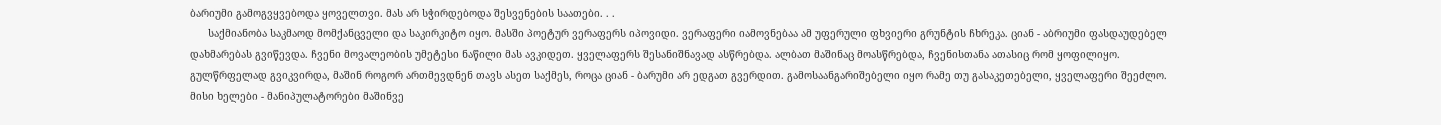ბარიუმი გამოგვყვებოდა ყოველთვი. მას არ სჭირდებოდა შესვენების საათები. . .
      საქმიანობა საკმაოდ მომქანცველი და საკირკიტო იყო. მასში პოეტურ ვერაფერს იპოვიდი. ვერაფერი იამოვნებაა ამ უფერული ფხვიერი გრუნტის ჩხრეკა. ციან - აბრიუმი ფასდაუდებელ დახმარებას გვიწევდა. ჩვენი მოვალეობის უმეტესი ნაწილი მას ავკიდეთ. ყველაფერს შესანიშნავად ასწრებდა. ალბათ მაშინაც მოასწრებდა, ჩვენისთანა ათასიც რომ ყოფილიყო. გულწრფელად გვიკვირდა, მაშინ როგორ ართმევდნენ თავს ასეთ საქმეს, როცა ციან - ბარუმი არ ედგათ გვერდით. გამოსაანგარიშებელი იყო რამე თუ გასაკეთებელი, ყველაფერი შეეძლო. მისი ხელები - მანიპულატორები მაშინვე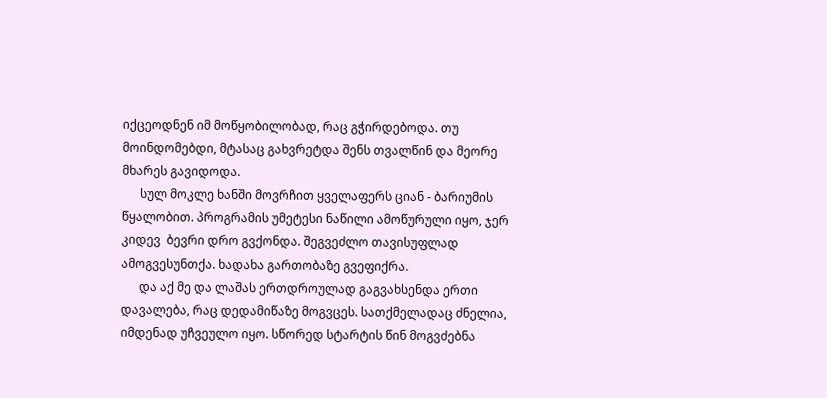იქცეოდნენ იმ მოწყობილობად, რაც გჭირდებოდა. თუ მოინდომებდი, მტასაც გახვრეტდა შენს თვალწინ და მეორე მხარეს გავიდოდა.
      სულ მოკლე ხანში მოვრჩით ყველაფერს ციან - ბარიუმის წყალობით. პროგრამის უმეტესი ნაწილი ამოწურული იყო, ჯერ კიდევ  ბევრი დრო გვქონდა. შეგვეძლო თავისუფლად ამოგვესუნთქა. ხადახა გართობაზე გვეფიქრა.
      და აქ მე და ლაშას ერთდროულად გაგვახსენდა ერთი დავალება, რაც დედამიწაზე მოგვცეს. სათქმელადაც ძნელია, იმდენად უჩვეულო იყო. სწორედ სტარტის წინ მოგვძებნა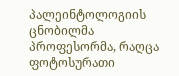პალეინტოლოგიის ცნობილმა პროფესორმა, რაღცა ფოტოსურათი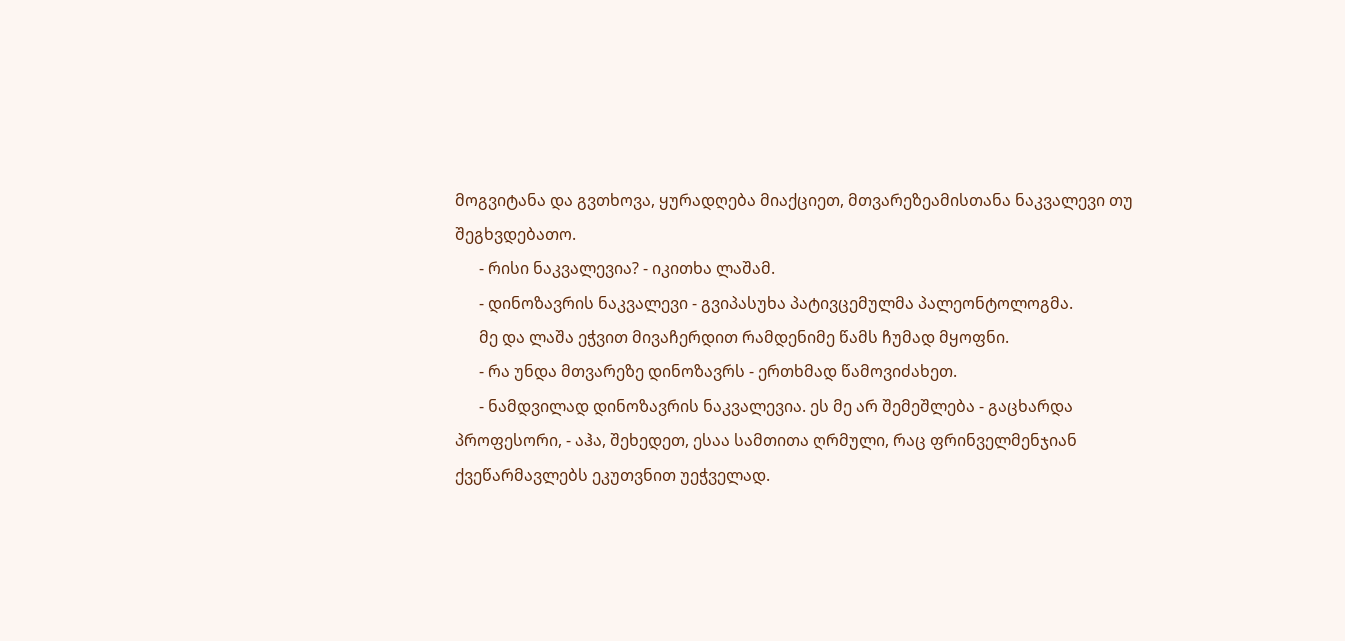მოგვიტანა და გვთხოვა, ყურადღება მიაქციეთ, მთვარეზეამისთანა ნაკვალევი თუ შეგხვდებათო.
      - რისი ნაკვალევია? - იკითხა ლაშამ.
      - დინოზავრის ნაკვალევი - გვიპასუხა პატივცემულმა პალეონტოლოგმა.
      მე და ლაშა ეჭვით მივაჩერდით რამდენიმე წამს ჩუმად მყოფნი.
      - რა უნდა მთვარეზე დინოზავრს - ერთხმად წამოვიძახეთ.
      - ნამდვილად დინოზავრის ნაკვალევია. ეს მე არ შემეშლება - გაცხარდა პროფესორი, - აჰა, შეხედეთ, ესაა სამთითა ღრმული, რაც ფრინველმენჯიან ქვეწარმავლებს ეკუთვნით უეჭველად.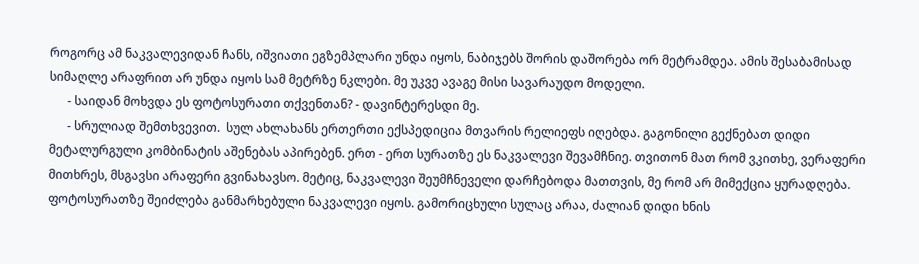როგორც ამ ნაკვალევიდან ჩანს, იშვიათი ეგზემპლარი უნდა იყოს, ნაბიჯებს შორის დაშორება ორ მეტრამდეა. ამის შესაბამისად სიმაღლე არაფრით არ უნდა იყოს სამ მეტრზე ნკლები. მე უკვე ავაგე მისი სავარაუდო მოდელი.
      - საიდან მოხვდა ეს ფოტოსურათი თქვენთან? - დავინტერესდი მე.
      - სრულიად შემთხვევით.  სულ ახლახანს ერთერთი ექსპედიცია მთვარის რელიეფს იღებდა. გაგონილი გექნებათ დიდი მეტალურგული კომბინატის აშენებას აპირებენ. ერთ - ერთ სურათზე ეს ნაკვალევი შევამჩნიე. თვითონ მათ რომ ვკითხე, ვერაფერი მითხრეს, მსგავსი არაფერი გვინახავსო. მეტიც, ნაკვალევი შეუმჩნეველი დარჩებოდა მათთვის, მე რომ არ მიმექცია ყურადღება. ფოტოსურათზე შეიძლება განმარხებული ნაკვალევი იყოს. გამორიცხული სულაც არაა, ძალიან დიდი ხნის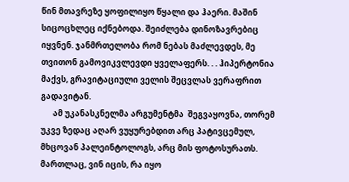წინ მთავრეზე ყოფილიყო წყალი და ჰაერი. მაშინ სიცოცხლეც იქნებოდა. შეიძლება დინოზავრებიც იყვნენ. ჯანმრთელობა რომ ნებას მაძლევდეს, მე თვითონ გამოვიკვლევდი ყველაფერს. . . ჰიპერტონია მაქვს, გრავიტაციული ველის შეცვლას ვერაფრით გადავიტან.
      ამ უკანასკნელმა არგუმენტმა  შეგვაყოვნა, თორემ უკვე ზედაც აღარ ვუყურებდით არც პატივცემულ, მხცოვან პალეინტოლოგს, არც მის ფოტოსურათს. მართლაც, ვინ იცის, რა იყო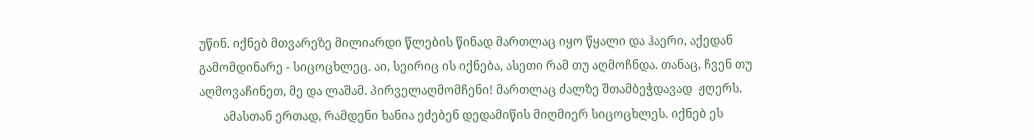უწინ. იქნებ მთვარეზე მილიარდი წლების წინად მართლაც იყო წყალი და ჰაერი, აქედან გამომდინარე - სიცოცხლეც. აი, სეირიც ის იქნება, ასეთი რამ თუ აღმოჩნდა. თანაც, ჩვენ თუ აღმოვაჩინეთ, მე და ლაშამ. პირველაღმომჩენი! მართლაც ძალზე შთამბეჭდავად  ჟღერს.
        ამასთან ერთად, რამდენი ხანია ეძებენ დედამიწის მიღმიერ სიცოცხლეს. იქნებ ეს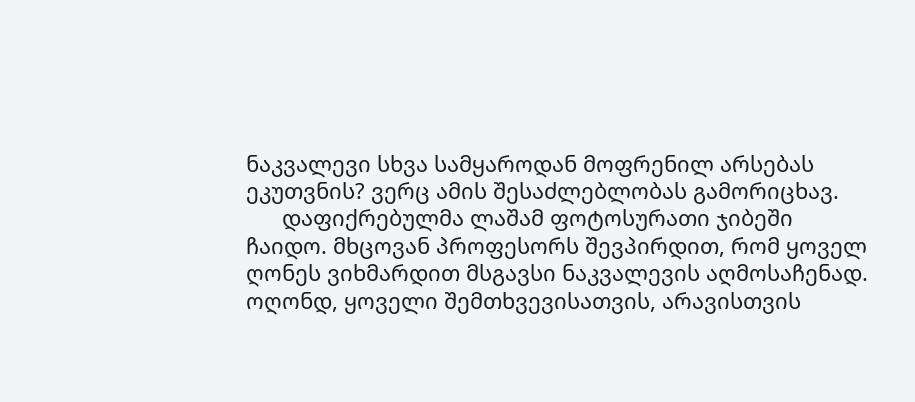ნაკვალევი სხვა სამყაროდან მოფრენილ არსებას ეკუთვნის? ვერც ამის შესაძლებლობას გამორიცხავ.
      დაფიქრებულმა ლაშამ ფოტოსურათი ჯიბეში ჩაიდო. მხცოვან პროფესორს შევპირდით, რომ ყოველ ღონეს ვიხმარდით მსგავსი ნაკვალევის აღმოსაჩენად. ოღონდ, ყოველი შემთხვევისათვის, არავისთვის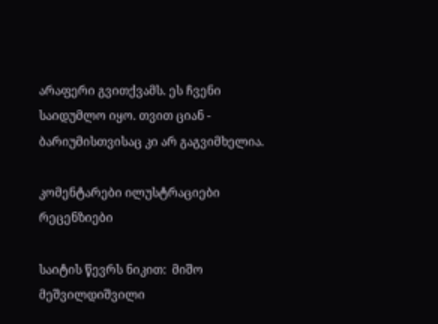არაფერი გვითქვამს. ეს ჩვენი საიდუმლო იყო. თვით ციან - ბარიუმისთვისაც კი არ გაგვიმხელია.

კომენტარები ილუსტრაციები რეცენზიები

საიტის წევრს ნიკით:  მიშო მეშვილდიშვილი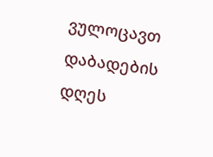ვულოცავთ დაბადების დღეს